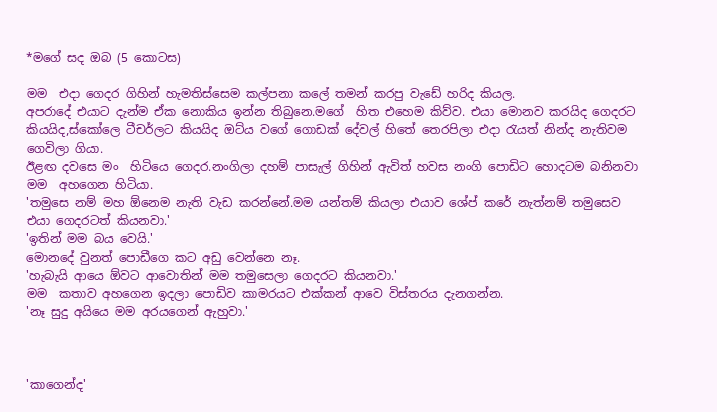*මගේ සද ඔබ (5 කොටස)

මම  එදා ගෙදර ගිහින් හැමතිස්සෙම කල්පනා කලේ තමන් කරපු වැඩේ හරිද කියල.
අපරාදේ එයාට දැන්ම ඒක නොකිය ඉන්න තිබුනෙ.මගේ  හිත එහෙම කිව්ව. එයා මොනව කරයිද ගෙදරට කියයිද,ස්කෝලෙ ටීචර්ලට කියයිද ඔට්ය වගේ ගොඩක් දේවල් හිතේ තෙරපිලා එදා රැයත් නින්ද නැතිවම ගෙවිලා ගියා.
ඊළඟ දවසෙ මං  හිටියෙ ගෙදර.නංගිලා දහම් පාසැල් ගිහින් ඇවිත් හවස නංගි පොඩිට හොදටම බනිනවා මම  අහගෙන හිටියා.
'තමුසෙ නම් මහ ඕනෙම නැති වැඩ කරන්නේ.මම යන්තම් කියලා එයාව ශේප් කරේ නැත්නම් තමුසෙව එයා ගෙදරටත් කියනවා.'
'ඉතින් මම බය වෙයි.'
මොනදේ වුනත් පොඩීගෙ කට අඩු වෙන්නෙ නෑ.
'හැබැයි ආයෙ ඕවට ආවොතින් මම තමුසෙලා ගෙදරට කියනවා.'
මම  කතාව අහගෙන ඉදලා පොඩිව කාමරයට එක්කන් ආවෙ විස්තරය දැනගන්න.
'නෑ සුදු අයියෙ මම අරයගෙන් ඇහුවා.'



'කාගෙන්ද'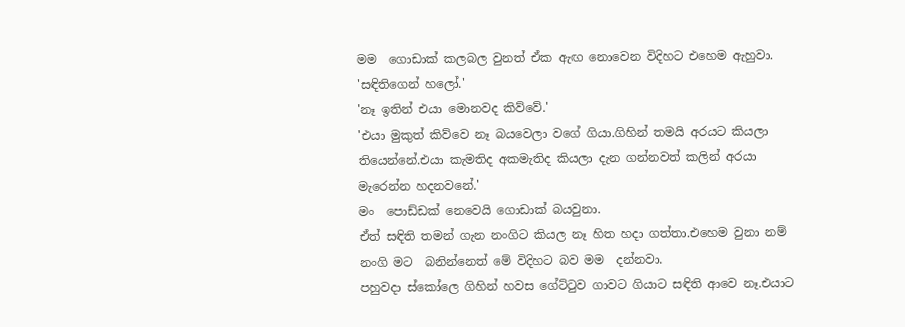මම  ගොඩාක් කලබල වුනත් ඒක ඇඟ නොවෙන විදිහට එහෙම ඇහුවා.
'සඳිතිගෙන් හලෝ.'
'නෑ ඉතින් එයා මොනවද කිව්වේ.'
'එයා මුකුත් කිව්වෙ නෑ බයවෙලා වගේ ගියා.ගිහින් තමයි අරයට කියලා තියෙන්නේ.එයා කැමතිද අකමැතිද කියලා දැන ගන්නවත් කලින් අරයා මැරෙන්න හදනවනේ.'
මං  පොඩ්ඩක් නෙවෙයි ගොඩාක් බයවුනා.
ඒත් සඳිති තමන් ගැන නංගිට කියල නෑ හිත හදා ගත්තා.එහෙම වුනා නම් නංගි මට  බනින්නෙත් මේ විදිහට බව මම  දන්නවා.
පහුවදා ස්කෝලෙ ගිහින් හවස ගේට්ටුව ගාවට ගියාට සඳිති ආවෙ නෑ.එයාට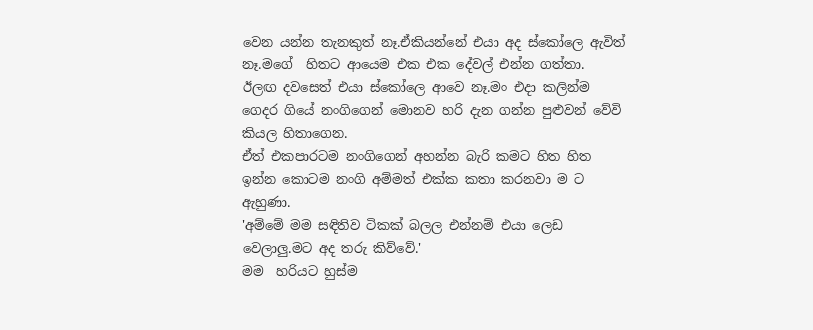වෙන යන්න තැනකුත් නෑ.ඒකියන්නේ එයා අද ස්කෝලෙ ඇවිත් නෑ.මගේ  හිතට ආයෙම එක එක දේවල් එන්න ගත්තා.
ඊලඟ දවසෙත් එයා ස්කෝලෙ ආවෙ නෑ.මං එදා කලින්ම ගෙදර ගියේ නංගිගෙන් මොනව හරි දැන ගන්න පුළුවන් වේවි කියල හිතාගෙන.
ඒත් එකපාරටම නංගිගෙන් අහන්න බැරි කමට හිත හිත ඉන්න කොටම නංගි අම්මත් එක්ක කතා කරනවා ම ට ඇහුණා.
'අම්මේ මම සඳිතිව ටිකක් බලල එන්නම් එයා ලෙඩ වෙලාලු.මට අද තරු කිව්වේ.'
මම  හරියට හුස්ම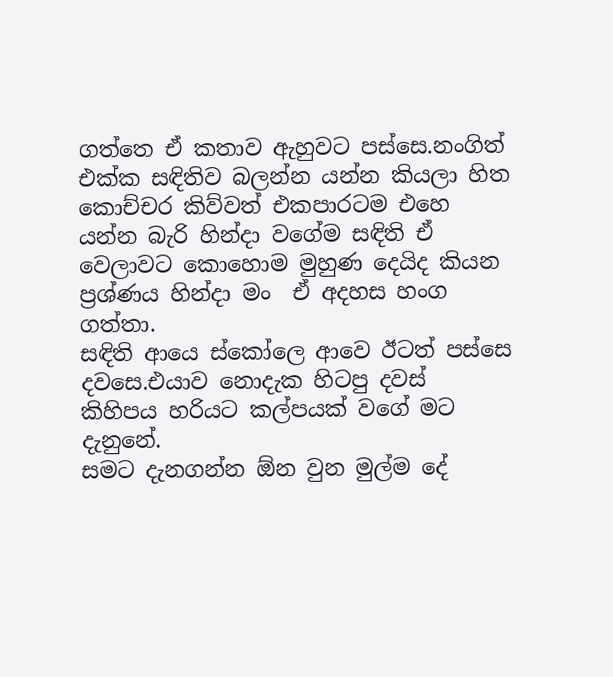ගත්තෙ ඒ කතාව ඇහුවට පස්සෙ.නංගිත් එක්ක සඳිතිව බලන්න යන්න කියලා හිත කොච්චර කිව්වත් එකපාරටම එහෙ යන්න බැරි හින්දා වගේම සඳිති ඒ වෙලාවට කොහොම මුහුණ දෙයිද කියන ප්‍රශ්ණය හින්දා මං  ඒ අදහස හංග ගත්තා.
සඳිති ආයෙ ස්කෝලෙ ආවෙ ඊටත් පස්සෙ දවසෙ.එයාව නොදැක හිටපු දවස් කිහිපය හරියට කල්පයක් වගේ මට දැනුනේ.
සමට දැනගන්න ඕන වුන මුල්ම දේ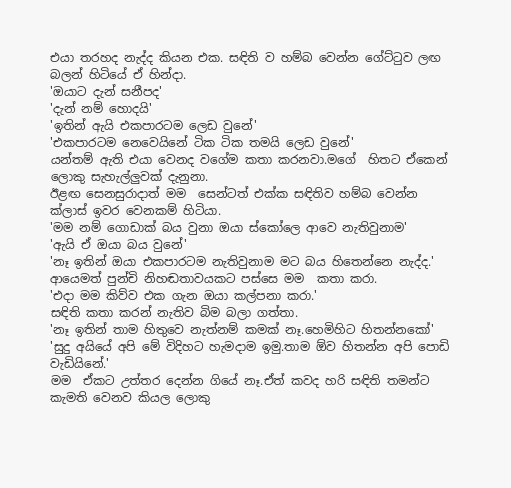එයා තරහද නැද්ද කියන එක. සඳිති ව හම්බ වෙන්න ගේට්ටුව ලඟ බලන් හිටියේ ඒ හින්දා.
'ඔයාට දැන් සනීපද'
'දැන් නම් හොදයි'
'ඉතින් ඇයි එකපාරටම ලෙඩ වුනේ'
'එකපාරටම නෙවෙයිනේ ටික ටික තමයි ලෙඩ වුනේ'
යන්තම් ඇති එයා වෙනද වගේම කතා කරනවා.මගේ  හිතට ඒකෙන් ලොකු සැහැල්ලුවක් දැනුනා.
ඊළඟ සෙනසුරාදාත් මම  සෙන්ටත් එක්ක සඳිතිව හම්බ වෙන්න ක්ලාස් ඉවර වෙනකම් හිටියා.
'මම නම් ගොඩාක් බය වුනා ඔයා ස්කෝලෙ ආවෙ නැතිවුනාම'
'ඇයි ඒ ඔයා බය වුනේ'
'නෑ ඉතින් ඔයා එකපාරටම නැතිවුනාම මට බය හිතෙන්නෙ නැද්ද.'
ආයෙමත් පුන්චි නිහඬතාවයකට පස්සෙ මම  කතා කරා.
'එදා මම කිව්ව එක ගැන ඔයා කල්පනා කරා.'
සඳිති කතා කරන් නැතිව බිම බලා ගත්තා.
'නෑ ඉතින් තාම හිතුවෙ නැත්නම් කමක් නෑ.හෙමිහිට හිතන්නකෝ'
'සුදු අයියේ අපි මේ විදිහට හැමදාම ඉමු.තාම ඕව හිතන්න අපි පොඩි වැඩියිනේ.'
මම  ඒකට උත්තර දෙන්න ගියේ නෑ.ඒත් කවද හරි සඳිති තමන්ට කැමති වෙනව කියල ලොකු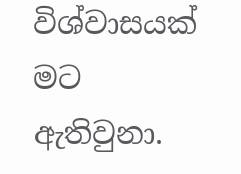විශ්වාසයක් මට  ඇතිවුනා.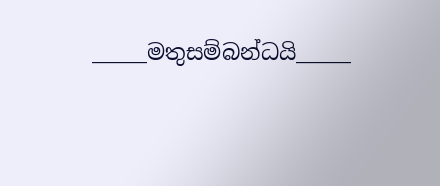_____මතුසම්බන්ධයි_____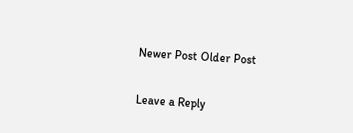Newer Post Older Post

Leave a Reply